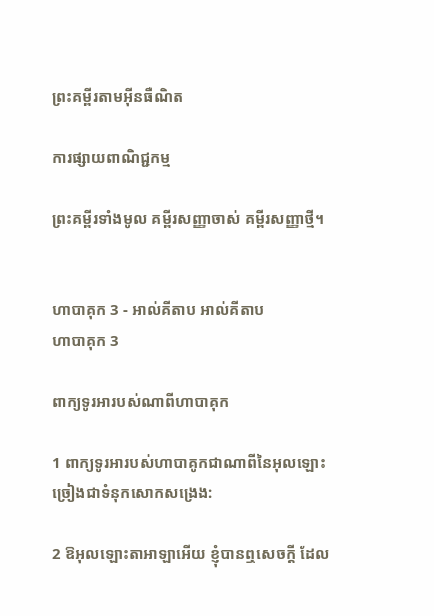ព្រះគម្ពីរតាមអ៊ីនធឺណិត

ការផ្សាយពាណិជ្ជកម្ម

ព្រះគម្ពីរទាំងមូល គម្ពីរសញ្ញាចាស់ គម្ពីរសញ្ញាថ្មី។


ហាបាគុក 3 - អាល់គីតាប អាល់គីតាប
ហាបាគុក 3

ពាក្យទូរអារបស់ណាពីហាបា‌គុក

1 ពាក្យទូរអារបស់ហាបា‌គូកជាណាពីនៃអុលឡោះ ច្រៀងជាទំនុកសោកសង្រេង:

2 ឱអុលឡោះ‌តាអាឡាអើយ ខ្ញុំបានឮសេចក្ដី ដែល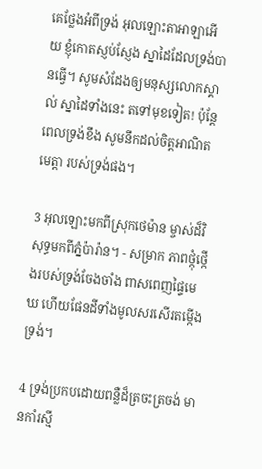គេថ្លែងអំពីទ្រង់ អុលឡោះ‌តាអាឡាអើយ ខ្ញុំកោតស្ញប់‌ស្ញែង ស្នាដៃដែលទ្រង់បានធ្វើ។ សូមសំដែងឲ្យមនុស្សលោកស្គាល់ ស្នាដៃទាំងនេះ តទៅមុខទៀត! ប៉ុន្តែ ពេលទ្រង់ខឹង សូមនឹកដល់ចិត្តអាណិតមេត្តា របស់ទ្រង់ផង។

3 អុលឡោះមកពីស្រុកថេម៉ាន ម្ចាស់ដ៏‌វិសុទ្ធមកពីភ្នំប៉ារ៉ាន។ - សម្រាក ភាពថ្កុំ‌ថ្កើងរបស់ទ្រង់ចែងចាំង ពាសពេញផ្ទៃមេឃ ហើយផែនដីទាំងមូលសរសើរតម្កើងទ្រង់។

4 ទ្រង់ប្រកបដោយពន្លឺដ៏ត្រចះ‌ត្រចង់ មានកាំរស្មី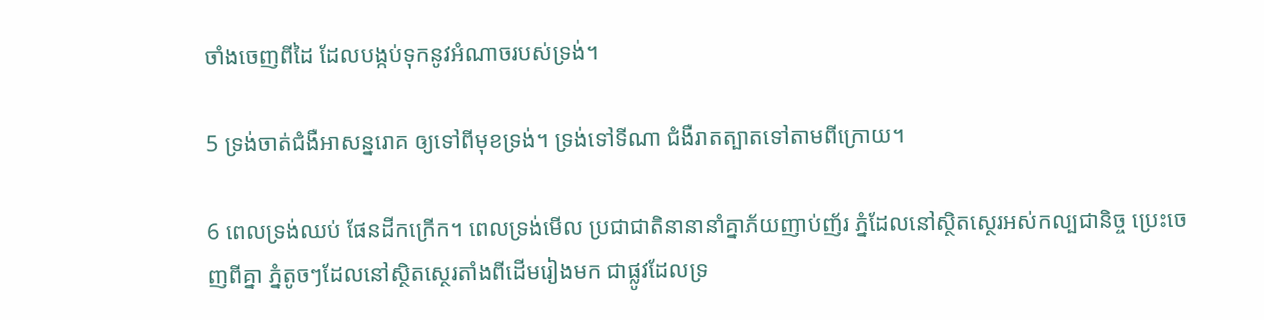ចាំងចេញពីដៃ ដែលបង្កប់ទុកនូវអំណាចរបស់ទ្រង់។

5 ទ្រង់ចាត់ជំងឺអាសន្ន‌រោគ ឲ្យទៅពីមុខទ្រង់។ ទ្រង់ទៅទីណា ជំងឺរាត‌ត្បាតទៅតាមពីក្រោយ។

6 ពេលទ្រង់ឈប់ ផែនដីកក្រើក។ ពេលទ្រង់មើល ប្រជា‌ជាតិនានានាំគ្នាភ័យញាប់‌ញ័រ ភ្នំដែលនៅស្ថិត‌ស្ថេរអស់‌កល្បជា‌និច្ច ប្រេះចេញពីគ្នា ភ្នំតូចៗដែលនៅស្ថិត‌ស្ថេរតាំងពីដើមរៀងមក ជាផ្លូវដែលទ្រ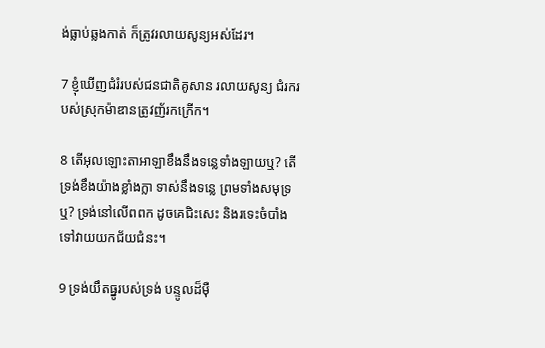ង់ធ្លាប់ឆ្លងកាត់ ក៏ត្រូវរលាយសូន្យអស់ដែរ។

7 ខ្ញុំឃើញជំរំរបស់ជន‌ជាតិគូសាន រលាយសូន្យ ជំរករបស់ស្រុកម៉ាឌានត្រូវញ័រកក្រើក។

8 តើអុលឡោះ‌តាអាឡាខឹងនឹងទន្លេទាំង‌ឡាយឬ? តើទ្រង់ខឹងយ៉ាងខ្លាំង‌ក្លា ទាស់នឹងទន្លេ ព្រមទាំងសមុទ្រឬ? ទ្រង់នៅលើពពក ដូចគេជិះសេះ និងរទេះចំបាំង ទៅវាយយកជ័យ‌ជំនះ។

9 ទ្រង់យឹតធ្នូរបស់ទ្រង់ បន្ទូលដ៏ម៉ឺ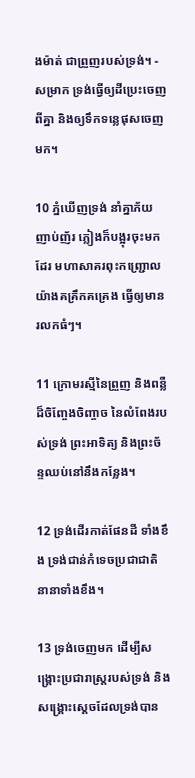ង‌ម៉ាត់ ជាព្រួញរបស់ទ្រង់។ - សម្រាក ទ្រង់ធ្វើឲ្យដីប្រេះចេញពីគ្នា និងឲ្យទឹកទន្លេផុសចេញមក។

10 ភ្នំឃើញទ្រង់ នាំគ្នាភ័យញាប់‌ញ័រ ភ្លៀងក៏បង្អុរចុះមកដែរ មហាសាគរពុះកញ្ជ្រោលយ៉ាងគគ្រឹក‌គគ្រេង ធ្វើឲ្យមានរលកធំៗ។

11 ក្រោមរស្មីនៃព្រួញ និងពន្លឺដ៏ចិញ្ចែង‌ចិញ្ចាច នៃលំពែងរបស់ទ្រង់ ព្រះ‌អាទិត្យ និងព្រះ‌ច័ន្ទឈប់នៅនឹងកន្លែង។

12 ទ្រង់ដើរកាត់ផែនដី ទាំងខឹង ទ្រង់ជាន់កំទេចប្រជា‌ជាតិនានាទាំងខឹង។

13 ទ្រង់ចេញមក ដើម្បីសង្គ្រោះប្រជា‌រាស្ត្ររបស់ទ្រង់ និងសង្គ្រោះស្ដេចដែលទ្រង់បាន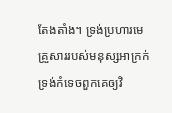តែង‌តាំង។ ទ្រង់ប្រហារមេគ្រួសាររបស់មនុស្សអាក្រក់ ទ្រង់កំទេចពួកគេឲ្យវិ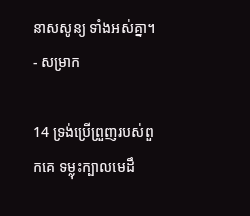នាសសូន្យ ទាំងអស់គ្នា។ - សម្រាក

14 ទ្រង់ប្រើព្រួញរបស់ពួកគេ ទម្លុះក្បាលមេដឹ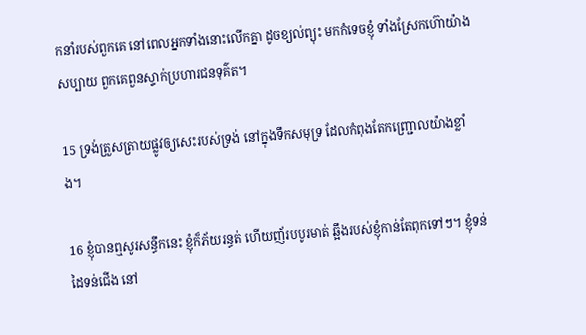កនាំរបស់ពួកគេ នៅពេលអ្នកទាំងនោះលើកគ្នា ដូចខ្យល់ព្យុះ មកកំទេចខ្ញុំ ទាំងស្រែកហ៊ោយ៉ាងសប្បាយ ពួកគេពួនស្ទាក់ប្រហារជនទុគ៌ត។

15 ទ្រង់ត្រួស‌ត្រាយផ្លូវឲ្យសេះរបស់ទ្រង់ នៅក្នុងទឹកសមុទ្រ ដែលកំពុងតែកញ្ជ្រោលយ៉ាងខ្លាំង។

16 ខ្ញុំបានឮសូរសន្ធឹកនេះ ខ្ញុំក៏ភ័យរន្ធត់ ហើយញ័របបូរមាត់ ឆ្អឹងរបស់ខ្ញុំកាន់តែពុកទៅៗ។ ខ្ញុំទន់ដៃទន់ជើង នៅ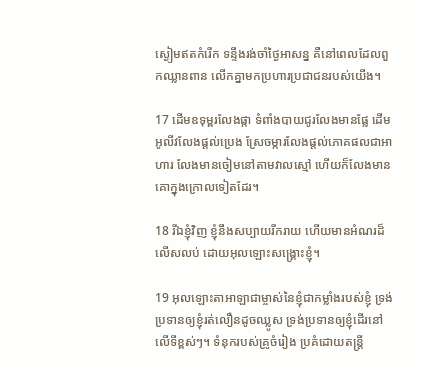ស្ងៀមឥតកំរើក ទន្ទឹងរង់‌ចាំថ្ងៃអាសន្ន គឺនៅពេលដែលពួកឈ្លាន‌ពាន លើកគ្នាមកប្រហារប្រជា‌ជនរបស់យើង។

17 ដើមឧទុម្ពរលែងផ្កា ទំពាំង‌បាយជូរលែងមានផ្លែ ដើមអូលីវលែងផ្តល់ប្រេង ស្រែចម្ការលែងផ្តល់ភោគ‌ផលជាអាហារ លែងមានចៀមនៅតាមវាលស្មៅ ហើយក៏លែងមានគោក្នុងក្រោលទៀតដែរ។

18 រីឯខ្ញុំវិញ ខ្ញុំនឹងសប្បាយរីក‌រាយ ហើយមានអំណរដ៏លើស‌លប់ ដោយអុលឡោះសង្គ្រោះខ្ញុំ។

19 អុលឡោះ‌តាអាឡាជាម្ចាស់នៃខ្ញុំជាកម្លាំងរបស់ខ្ញុំ ទ្រង់ប្រទានឲ្យខ្ញុំរត់លឿនដូចឈ្លូស ទ្រង់ប្រទានឲ្យខ្ញុំដើរនៅលើទីខ្ពស់ៗ។ ទំនុករបស់គ្រូចំរៀង ប្រគំដោយតន្ត្រី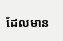ដែលមាន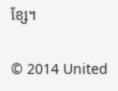ខ្សែ។

© 2014 United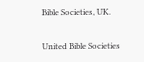Bible Societies, UK.

United Bible Societies